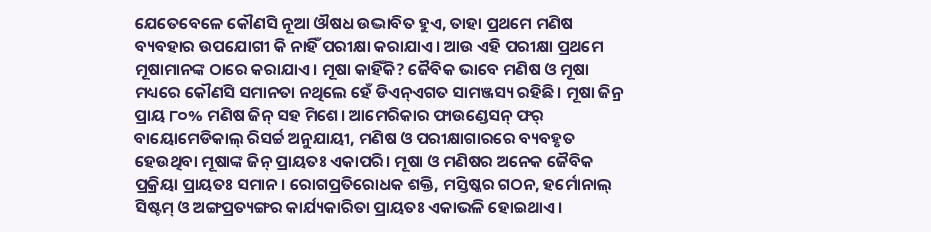ଯେତେବେଳେ କୌଣସି ନୂଆ ଔଷଧ ଉଦ୍ଭାବିତ ହୁଏ, ତାହା ପ୍ରଥମେ ମଣିଷ ବ୍ୟବହାର ଉପଯୋଗୀ କି ନାହିଁ ପରୀକ୍ଷା କରାଯାଏ। ଆଉ ଏହି ପରୀକ୍ଷା ପ୍ରଥମେ ମୂଷାମାନଙ୍କ ଠାରେ କରାଯାଏ। ମୂଷା କାହିଁକି? ଜୈବିକ ଭାବେ ମଣିଷ ଓ ମୂଷା ମଧ୍ୟରେ କୌଣସି ସମାନତା ନଥିଲେ ହେଁ ଡିଏନ୍ଏଗତ ସାମଞ୍ଜସ୍ୟ ରହିଛି। ମୂଷା ଜିନ୍ର ପ୍ରାୟ ୮୦% ମଣିଷ ଜିନ୍ ସହ ମିଶେ। ଆମେରିକାର ଫାଉଣ୍ଡେସନ୍ ଫର୍ ବାୟୋମେଡିକାଲ୍ ରିସର୍ଚ୍ଚ ଅନୁଯାୟୀ, ମଣିଷ ଓ ପରୀକ୍ଷାଗାରରେ ବ୍ୟବହୃତ ହେଉଥିବା ମୂଷାଙ୍କ ଜିନ୍ ପ୍ରାୟତଃ ଏକାପରି। ମୂଷା ଓ ମଣିଷର ଅନେକ ଜୈବିକ ପ୍ରକ୍ରିୟା ପ୍ରାୟତଃ ସମାନ। ରୋଗପ୍ରତିରୋଧକ ଶକ୍ତି, ମସ୍ତିଷ୍କର ଗଠନ, ହର୍ମୋନାଲ୍ ସିଷ୍ଟମ୍ ଓ ଅଙ୍ଗପ୍ରତ୍ୟଙ୍ଗର କାର୍ଯ୍ୟକାରିତା ପ୍ରାୟତଃ ଏକାଭଳି ହୋଇଥାଏ।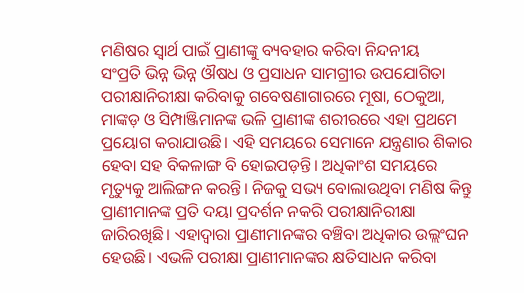ମଣିଷର ସ୍ବାର୍ଥ ପାଇଁ ପ୍ରାଣୀଙ୍କୁ ବ୍ୟବହାର କରିବା ନିନ୍ଦନୀୟ
ସଂପ୍ରତି ଭିନ୍ନ ଭିନ୍ନ ଔଷଧ ଓ ପ୍ରସାଧନ ସାମଗ୍ରୀର ଉପଯୋଗିତା ପରୀକ୍ଷାନିରୀକ୍ଷା କରିବାକୁ ଗବେଷଣାଗାରରେ ମୂଷା, ଠେକୁଆ, ମାଙ୍କଡ଼ ଓ ସିମ୍ପାଞ୍ଜିମାନଙ୍କ ଭଳି ପ୍ରାଣୀଙ୍କ ଶରୀରରେ ଏହା ପ୍ରଥମେ ପ୍ରୟୋଗ କରାଯାଉଛି। ଏହି ସମୟରେ ସେମାନେ ଯନ୍ତ୍ରଣାର ଶିକାର ହେବା ସହ ବିକଳାଙ୍ଗ ବି ହୋଇପଡ଼ନ୍ତି। ଅଧିକାଂଶ ସମୟରେ ମୃତ୍ୟୁକୁ ଆଲିଙ୍ଗନ କରନ୍ତି। ନିଜକୁ ସଭ୍ୟ ବୋଲାଉଥିବା ମଣିଷ କିନ୍ତୁ ପ୍ରାଣୀମାନଙ୍କ ପ୍ରତି ଦୟା ପ୍ରଦର୍ଶନ ନକରି ପରୀକ୍ଷାନିରୀକ୍ଷା ଜାରିରଖିଛି। ଏହାଦ୍ୱାରା ପ୍ରାଣୀମାନଙ୍କର ବଞ୍ଚିବା ଅଧିକାର ଉଲ୍ଲଂଘନ ହେଉଛି। ଏଭଳି ପରୀକ୍ଷା ପ୍ରାଣୀମାନଙ୍କର କ୍ଷତିସାଧନ କରିବା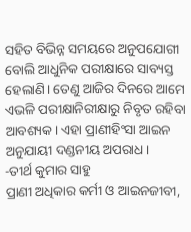ସହିତ ବିଭିନ୍ନ ସମୟରେ ଅନୁପଯୋଗୀ ବୋଲି ଆଧୁନିକ ପରୀକ୍ଷାରେ ସାବ୍ୟସ୍ତ ହେଲାଣି। ତେଣୁ ଆଜିର ଦିନରେ ଆମେ ଏଭଳି ପରୀକ୍ଷାନିରୀକ୍ଷାରୁ ନିବୃତ ରହିବା ଆବଶ୍ୟକ। ଏହା ପ୍ରାଣୀହିଂସା ଆଇନ ଅନୁଯାୟୀ ଦଣ୍ଡନୀୟ ଅପରାଧ।
-ତୀର୍ଥ କୁମାର ସାହୁ
ପ୍ରାଣୀ ଅଧିକାର କର୍ମୀ ଓ ଆଇନଜୀବୀ,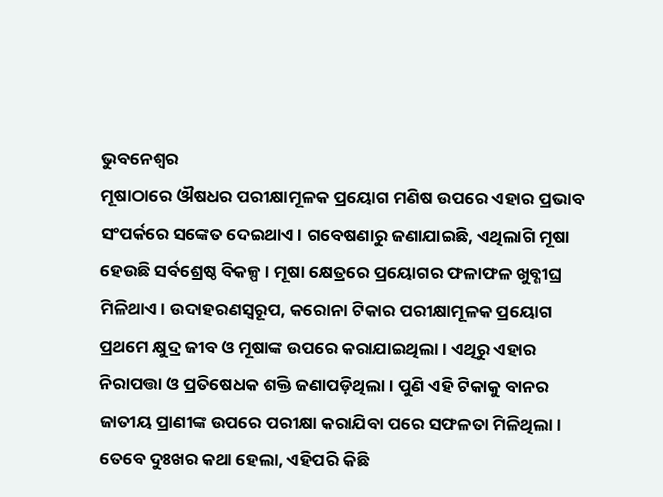ଭୁବନେଶ୍ବର
ମୂଷାଠାରେ ଔଷଧର ପରୀକ୍ଷାମୂଳକ ପ୍ରୟୋଗ ମଣିଷ ଉପରେ ଏହାର ପ୍ରଭାବ ସଂପର୍କରେ ସଙ୍କେତ ଦେଇଥାଏ। ଗବେଷଣାରୁ ଜଣାଯାଇଛି, ଏଥିଲାଗି ମୂଷା ହେଉଛି ସର୍ବଶ୍ରେଷ୍ଠ ବିକଳ୍ପ। ମୂଷା କ୍ଷେତ୍ରରେ ପ୍ରୟୋଗର ଫଳାଫଳ ଖୁବ୍ଶୀଘ୍ର ମିଳିଥାଏ। ଉଦାହରଣସ୍ବରୂପ, କରୋନା ଟିକାର ପରୀକ୍ଷାମୂଳକ ପ୍ରୟୋଗ ପ୍ରଥମେ କ୍ଷୁଦ୍ର ଜୀବ ଓ ମୂଷାଙ୍କ ଉପରେ କରାଯାଇଥିଲା। ଏଥିରୁ ଏହାର ନିରାପତ୍ତା ଓ ପ୍ରତିଷେଧକ ଶକ୍ତି ଜଣାପଡ଼ିଥିଲା। ପୁଣି ଏହି ଟିକାକୁ ବାନର ଜାତୀୟ ପ୍ରାଣୀଙ୍କ ଉପରେ ପରୀକ୍ଷା କରାଯିବା ପରେ ସଫଳତା ମିଳିଥିଲା। ତେବେ ଦୁଃଖର କଥା ହେଲା, ଏହିପରି କିଛି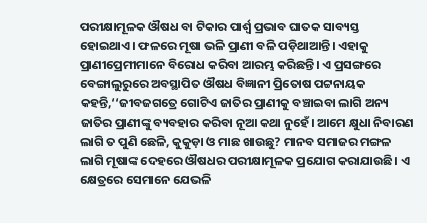ପରୀକ୍ଷାମୂଳକ ଔଷଧ ବା ଟିକାର ପାର୍ଶ୍ବ ପ୍ରଭାବ ଘାତକ ସାବ୍ୟସ୍ତ ହୋଇଥାଏ। ଫଳରେ ମୂଷା ଭଳି ପ୍ରାଣୀ ବଳି ପଡ଼ିଥାଆନ୍ତି। ଏହାକୁ ପ୍ରାଣୀପ୍ରେମୀମାନେ ବିରୋଧ କରିବା ଆରମ୍ଭ କରିଛନ୍ତି। ଏ ପ୍ରସଙ୍ଗରେ ବେଙ୍ଗାଲୁରୁରେ ଅବସ୍ଥାପିତ ଔଷଧ ବିଜ୍ଞାନୀ ପ୍ରିତୋଷ ପଟ୍ଟନାୟକ କହନ୍ତି,‘‘ଜୀବଜଗତ୍ରେ ଗୋଟିଏ ଜାତିର ପ୍ରାଣୀକୁ ବଞ୍ଚାଇବା ଲାଗି ଅନ୍ୟ ଜାତିର ପ୍ରାଣୀଙ୍କୁ ବ୍ୟବହାର କରିବା ନୂଆ କଥା ନୁହେଁ। ଆମେ କ୍ଷୁଧା ନିବାରଣ ଲାଗି ତ ପୁଣି ଛେଳି, କୁକୁଡ଼ା ଓ ମାଛ ଖାଉଛୁ? ମାନବ ସମାଜର ମଙ୍ଗଳ ଲାଗି ମୂଷାଙ୍କ ଦେହରେ ଔଷଧର ପରୀକ୍ଷାମୂଳକ ପ୍ରଯୋଗ କରାଯାଉଛି। ଏ କ୍ଷେତ୍ରରେ ସେମାନେ ଯେଭଳି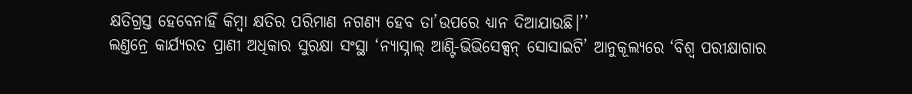କ୍ଷତିଗ୍ରସ୍ତ ହେବେନାହିଁ କିମ୍ବା କ୍ଷତିର ପରିମାଣ ନଗଣ୍ୟ ହେବ ତା’ଉପରେ ଧ୍ୟାନ ଦିଆଯାଉଛି।’’
ଲଣ୍ତନ୍ରେ କାର୍ଯ୍ୟରତ ପ୍ରାଣୀ ଅଧିକାର ସୁରକ୍ଷା ସଂସ୍ଥା ‘ନ୍ୟାସ୍ନାଲ୍ ଆଣ୍ଟି-ଭିଭିସେକ୍ସନ୍ ସୋସାଇଟି’ ଆନୁକୂଲ୍ୟରେ ‘ବିଶ୍ବ ପରୀକ୍ଷାଗାର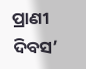ପ୍ରାଣୀ ଦିବସ’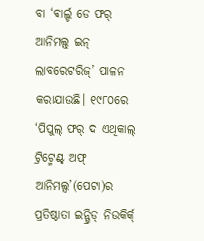ବା ‘ଵାର୍ଲ୍ଡ ଡେ ଫର୍ ଆନିମଲ୍ସ୍ ଇନ୍ ଲାବରେଟରିଜ୍’ ପାଳନ କରାଯାଉଛି। ୧୯୮୦ରେ ‘ପିପୁଲ୍ ଫର୍ ଦ ଏଥିକାଲ୍ ଟ୍ରିଟ୍ମେଣ୍ଟ୍ ଅଫ୍ ଆନିମଲ୍ସ’(ପେଟା)ର ପ୍ରତିଷ୍ଠାତା ଇନ୍ଗ୍ରିଡ୍ ନିଉକିର୍କ୍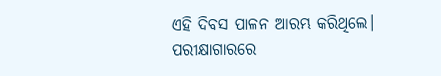ଏହି ଦିବସ ପାଳନ ଆରମ୍ଭ କରିଥିଲେ। ପରୀକ୍ଷାଗାରରେ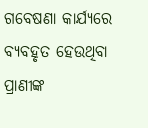ଗବେଷଣା କାର୍ଯ୍ୟରେ ବ୍ୟବହୃତ ହେଉଥିବା ପ୍ରାଣୀଙ୍କ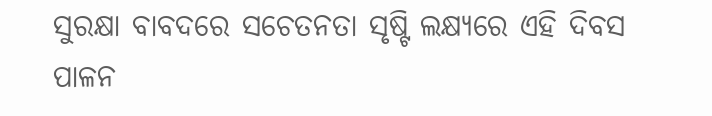ସୁରକ୍ଷା ବାବଦରେ ସଚେତନତା ସୃଷ୍ଟି ଲକ୍ଷ୍ୟରେ ଏହି ଦିବସ ପାଳନ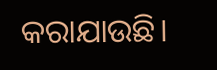କରାଯାଉଛି।